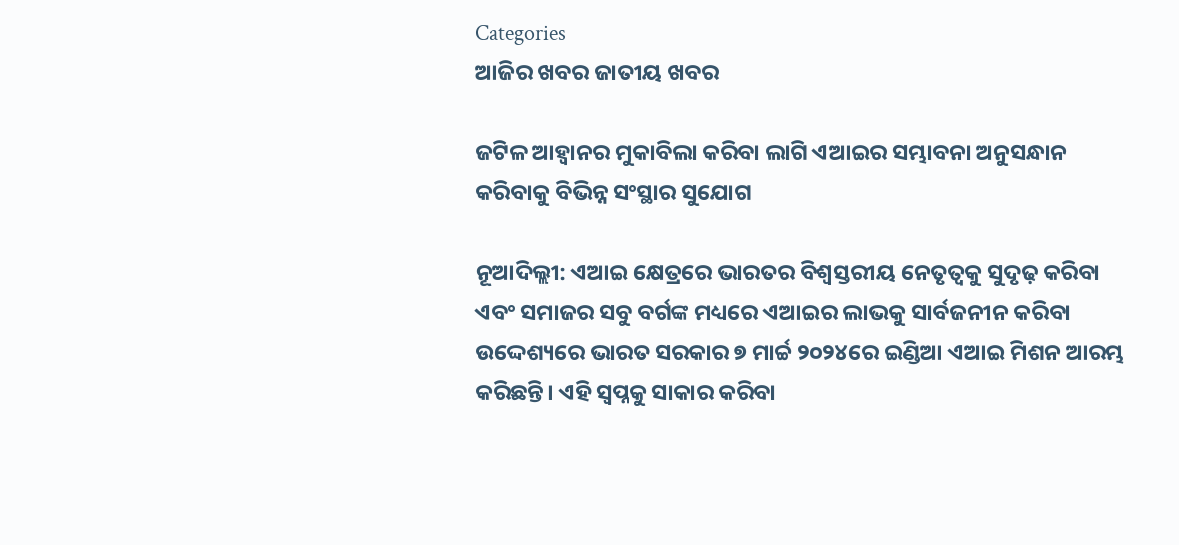Categories
ଆଜିର ଖବର ଜାତୀୟ ଖବର

ଜଟିଳ ଆହ୍ୱାନର ମୁକାବିଲା କରିବା ଲାଗି ଏଆଇର ସମ୍ଭାବନା ଅନୁସନ୍ଧାନ କରିବାକୁ ବିଭିନ୍ନ ସଂସ୍ଥାର ସୁଯୋଗ

ନୂଆଦିଲ୍ଲୀ: ଏଆଇ କ୍ଷେତ୍ରରେ ଭାରତର ବିଶ୍ୱସ୍ତରୀୟ ନେତୃତ୍ୱକୁ ସୁଦୃଢ଼ କରିବା ଏବଂ ସମାଜର ସବୁ ବର୍ଗଙ୍କ ମଧ୍ୟରେ ଏଆଇର ଲାଭକୁ ସାର୍ବଜନୀନ କରିବା ଉଦ୍ଦେଶ୍ୟରେ ଭାରତ ସରକାର ୭ ମାର୍ଚ୍ଚ ୨୦୨୪ରେ ଇଣ୍ଡିଆ ଏଆଇ ମିଶନ ଆରମ୍ଭ କରିଛନ୍ତି। ଏହି ସ୍ୱପ୍ନକୁ ସାକାର କରିବା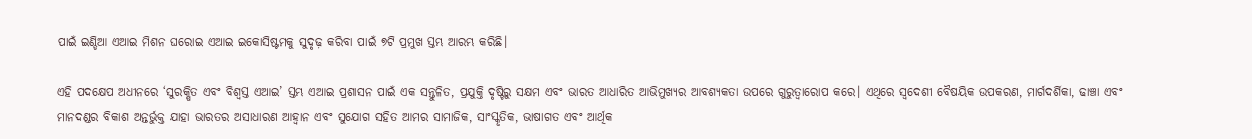ପାଇଁ ଇଣ୍ଡିଆ ଏଆଇ ମିଶନ ଘରୋଇ ଏଆଇ ଇକୋସିଷ୍ଟମକୁ ସୁଦୃଢ଼ କରିବା ପାଇଁ ୭ଟି ପ୍ରମୁଖ ସ୍ତମ୍ଭ ଆରମ୍ଭ କରିଛି।

ଏହି ପଦକ୍ଷେପ ଅଧୀନରେ ‘ସୁରକ୍ଷିତ ଏବଂ ବିଶ୍ୱସ୍ତ ଏଆଇ’ ସ୍ତମ୍ଭ ଏଆଇ ପ୍ରଶାସନ ପାଇଁ ଏକ ସନ୍ତୁଳିତ, ପ୍ରଯୁକ୍ତି ଦୃଷ୍ଟିରୁ ସକ୍ଷମ ଏବଂ ଭାରତ ଆଧାରିତ ଆଭିମୁଖ୍ୟର ଆବଶ୍ୟକତା ଉପରେ ଗୁରୁତ୍ୱାରୋପ କରେ। ଏଥିରେ ସ୍ୱଦେଶୀ ବୈଷୟିକ ଉପକରଣ, ମାର୍ଗଦର୍ଶିକା, ଢାଞ୍ଚା ଏବଂ ମାନଦଣ୍ଡର ବିକାଶ ଅନ୍ତର୍ଭୁକ୍ତ ଯାହା ଭାରତର ଅସାଧାରଣ ଆହ୍ୱାନ ଏବଂ ସୁଯୋଗ ସହିତ ଆମର ସାମାଜିକ, ସାଂସ୍କୃତିକ, ଭାଷାଗତ ଏବଂ ଆର୍ଥିକ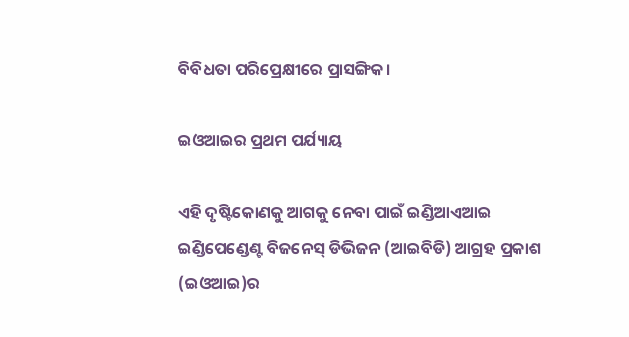ବିବିଧତା ପରିପ୍ରେକ୍ଷୀରେ ପ୍ରାସଙ୍ଗିକ।

ଇଓଆଇର ପ୍ରଥମ ପର୍ଯ୍ୟାୟ

ଏହି ଦୃଷ୍ଟିକୋଣକୁ ଆଗକୁ ନେବା ପାଇଁ ଇଣ୍ଡିଆଏଆଇ ଇଣ୍ଡିପେଣ୍ଡେଣ୍ଟ ବିଜନେସ୍ ଡିଭିଜନ (ଆଇବିଡି) ଆଗ୍ରହ ପ୍ରକାଶ (ଇଓଆଇ)ର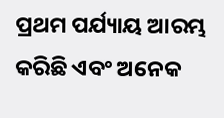ପ୍ରଥମ ପର୍ଯ୍ୟାୟ ଆରମ୍ଭ କରିଛି ଏବଂ ଅନେକ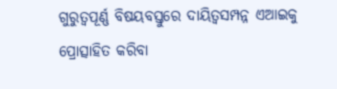ଗୁରୁତ୍ୱପୂର୍ଣ୍ଣ ବିଷୟବସ୍ତୁରେ ଦାୟିତ୍ୱସମ୍ପନ୍ନ ଏଆଇକୁ ପ୍ରୋତ୍ସାହିତ କରିବା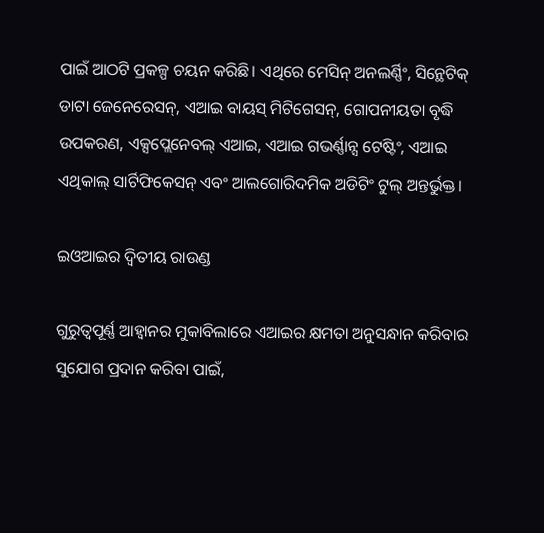ପାଇଁ ଆଠଟି ପ୍ରକଳ୍ପ ଚୟନ କରିଛି। ଏଥିରେ ମେସିନ୍ ଅନଲର୍ଣ୍ଣିଂ, ସିନ୍ଥେଟିକ୍ ଡାଟା ଜେନେରେସନ୍, ଏଆଇ ବାୟସ୍ ମିଟିଗେସନ୍‌, ଗୋପନୀୟତା ବୃଦ୍ଧି ଉପକରଣ, ଏକ୍ସପ୍ଲେନେବଲ୍‌ ଏଆଇ, ଏଆଇ ଗଭର୍ଣ୍ଣାନ୍ସ ଟେଷ୍ଟିଂ, ଏଆଇ ଏଥିକାଲ୍‌ ସାର୍ଟିଫିକେସନ୍ ଏବଂ ଆଲଗୋରିଦମିକ ଅଡିଟିଂ ଟୁଲ୍ ଅନ୍ତର୍ଭୁକ୍ତ।

ଇଓଆଇର ଦ୍ୱିତୀୟ ରାଉଣ୍ଡ

ଗୁରୁତ୍ୱପୂର୍ଣ୍ଣ ଆହ୍ୱାନର ମୁକାବିଲାରେ ଏଆଇର କ୍ଷମତା ଅନୁସନ୍ଧାନ କରିବାର ସୁଯୋଗ ପ୍ରଦାନ କରିବା ପାଇଁ,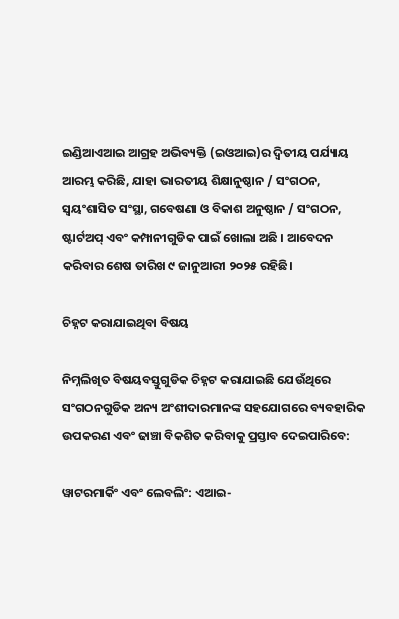ଇଣ୍ଡିଆଏଆଇ ଆଗ୍ରହ ଅଭିବ୍ୟକ୍ତି (ଇଓଆଇ)ର ଦ୍ୱିତୀୟ ପର୍ଯ୍ୟାୟ ଆରମ୍ଭ କରିଛି, ଯାହା ଭାରତୀୟ ଶିକ୍ଷାନୁଷ୍ଠାନ / ସଂଗଠନ, ସ୍ୱୟଂଶାସିତ ସଂସ୍ଥା, ଗବେଷଣା ଓ ବିକାଶ ଅନୁଷ୍ଠାନ / ସଂଗଠନ, ଷ୍ଟାର୍ଟଅପ୍ ଏବଂ କମ୍ପାନୀଗୁଡିକ ପାଇଁ ଖୋଲା ଅଛି । ଆବେଦନ କରିବାର ଶେଷ ତାରିଖ ୯ ଜାନୁଆରୀ ୨୦୨୫ ରହିଛି।

ଚିହ୍ନଟ କରାଯାଇଥିବା ବିଷୟ

ନିମ୍ନଲିଖିତ ବିଷୟବସ୍ତୁଗୁଡିକ ଚିହ୍ନଟ କରାଯାଇଛି ଯେଉଁଥିରେ ସଂଗଠନଗୁଡିକ ଅନ୍ୟ ଅଂଶୀଦାରମାନଙ୍କ ସହଯୋଗରେ ବ୍ୟବହାରିକ ଉପକରଣ ଏବଂ ଢାଞ୍ଚା ବିକଶିତ କରିବାକୁ ପ୍ରସ୍ତାବ ଦେଇପାରିବେ:

ୱାଟରମାର୍କିଂ ଏବଂ ଲେବଲିଂ: ଏଆଇ-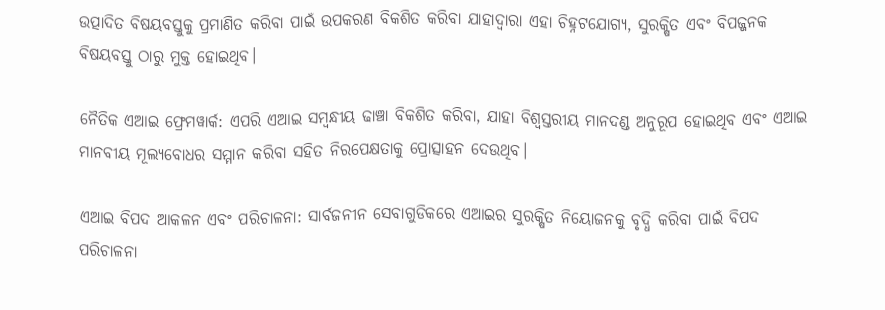ଉତ୍ପାଦିତ ବିଷୟବସ୍ତୁକୁ ପ୍ରମାଣିତ କରିବା ପାଇଁ ଉପକରଣ ବିକଶିତ କରିବା ଯାହାଦ୍ୱାରା ଏହା ଚିହ୍ନଟଯୋଗ୍ୟ, ସୁରକ୍ଷିତ ଏବଂ ବିପଜ୍ଜନକ ବିଷୟବସ୍ତୁ ଠାରୁ ମୁକ୍ତ ହୋଇଥିବ।

ନୈତିକ ଏଆଇ ଫ୍ରେମୱାର୍କ: ଏପରି ଏଆଇ ସମ୍ବନ୍ଧୀୟ ଢାଞ୍ଚା ବିକଶିତ କରିବା, ଯାହା ବିଶ୍ୱସ୍ତରୀୟ ମାନଦଣ୍ଡ ଅନୁରୂପ ହୋଇଥିବ ଏବଂ ଏଆଇ ମାନବୀୟ ମୂଲ୍ୟବୋଧର ସମ୍ମାନ କରିବା ସହିତ ନିରପେକ୍ଷତାକୁ ପ୍ରୋତ୍ସାହନ ଦେଉଥିବ।

ଏଆଇ ବିପଦ ଆକଳନ ଏବଂ ପରିଚାଳନା: ସାର୍ବଜନୀନ ସେବାଗୁଡିକରେ ଏଆଇର ସୁରକ୍ଷିତ ନିୟୋଜନକୁ ବୃଦ୍ଧି କରିବା ପାଇଁ ବିପଦ ପରିଚାଳନା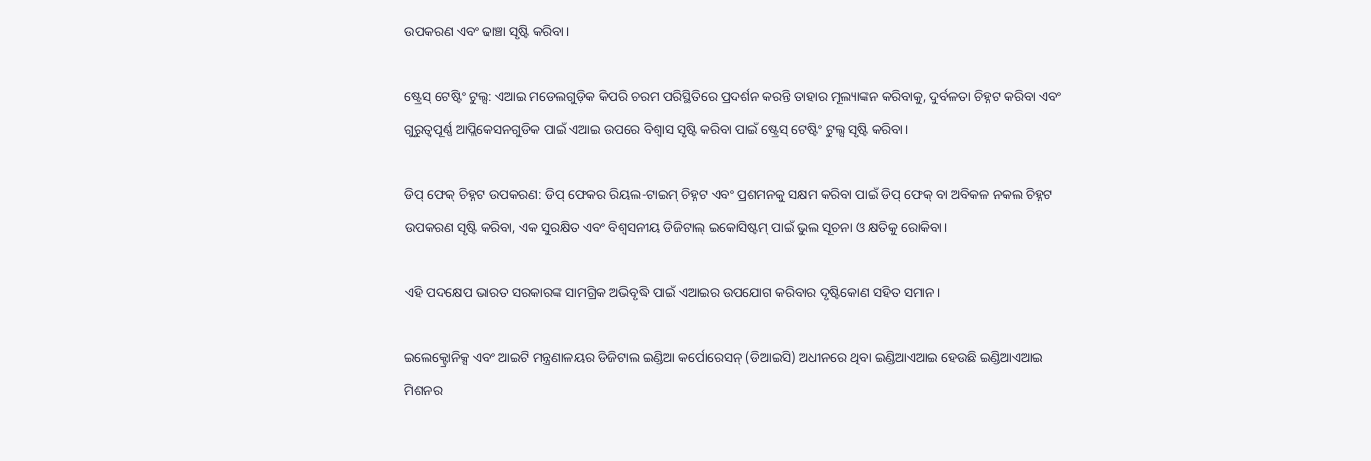ଉପକରଣ ଏବଂ ଢାଞ୍ଚା ସୃଷ୍ଟି କରିବା।

ଷ୍ଟ୍ରେସ୍ ଟେଷ୍ଟିଂ ଟୁଲ୍ସ: ଏଆଇ ମଡେଲଗୁଡ଼ିକ କିପରି ଚରମ ପରିସ୍ଥିତିରେ ପ୍ରଦର୍ଶନ କରନ୍ତି ତାହାର ମୂଲ୍ୟାଙ୍କନ କରିବାକୁ, ଦୁର୍ବଳତା ଚିହ୍ନଟ କରିବା ଏବଂ ଗୁରୁତ୍ୱପୂର୍ଣ୍ଣ ଆପ୍ଲିକେସନଗୁଡିକ ପାଇଁ ଏଆଇ ଉପରେ ବିଶ୍ୱାସ ସୃଷ୍ଟି କରିବା ପାଇଁ ଷ୍ଟ୍ରେସ୍ ଟେଷ୍ଟିଂ ଟୁଲ୍ସ ସୃଷ୍ଟି କରିବା।

ଡିପ୍ ଫେକ୍ ଚିହ୍ନଟ ଉପକରଣ: ଡିପ୍ ଫେକର ରିୟଲ-ଟାଇମ୍ ଚିହ୍ନଟ ଏବଂ ପ୍ରଶମନକୁ ସକ୍ଷମ କରିବା ପାଇଁ ଡିପ୍ ଫେକ୍ ବା ଅବିକଳ ନକଲ ଚିହ୍ନଟ ଉପକରଣ ସୃଷ୍ଟି କରିବା, ଏକ ସୁରକ୍ଷିତ ଏବଂ ବିଶ୍ୱସନୀୟ ଡିଜିଟାଲ୍ ଇକୋସିଷ୍ଟମ୍ ପାଇଁ ଭୁଲ ସୂଚନା ଓ କ୍ଷତିକୁ ରୋକିବା।

ଏହି ପଦକ୍ଷେପ ଭାରତ ସରକାରଙ୍କ ସାମଗ୍ରିକ ଅଭିବୃଦ୍ଧି ପାଇଁ ଏଆଇର ଉପଯୋଗ କରିବାର ଦୃଷ୍ଟିକୋଣ ସହିତ ସମାନ।

ଇଲେକ୍ଟ୍ରୋନିକ୍ସ ଏବଂ ଆଇଟି ମନ୍ତ୍ରଣାଳୟର ଡିଜିଟାଲ ଇଣ୍ଡିଆ କର୍ପୋରେସନ୍ (ଡିଆଇସି) ଅଧୀନରେ ଥିବା ଇଣ୍ଡିଆଏଆଇ ହେଉଛି ଇଣ୍ଡିଆଏଆଇ ମିଶନର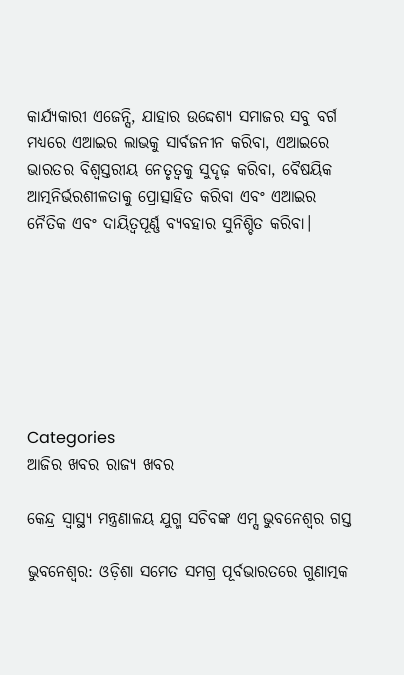କାର୍ଯ୍ୟକାରୀ ଏଜେନ୍ସି, ଯାହାର ଉଦ୍ଦେଶ୍ୟ ସମାଜର ସବୁ ବର୍ଗ ମଧ୍ୟରେ ଏଆଇର ଲାଭକୁ ସାର୍ବଜନୀନ କରିବା, ଏଆଇରେ ଭାରତର ବିଶ୍ୱସ୍ତରୀୟ ନେତୃତ୍ୱକୁ ସୁଦୃଢ଼ କରିବା, ବୈଷୟିକ ଆତ୍ମନିର୍ଭରଶୀଳତାକୁ ପ୍ରୋତ୍ସାହିତ କରିବା ଏବଂ ଏଆଇର ନୈତିକ ଏବଂ ଦାୟିତ୍ୱପୂର୍ଣ୍ଣ ବ୍ୟବହାର ସୁନିଶ୍ଚିତ କରିବା।







Categories
ଆଜିର ଖବର ରାଜ୍ୟ ଖବର

କେନ୍ଦ୍ର ସ୍ୱାସ୍ଥ୍ୟ ମନ୍ତ୍ରଣାଳୟ ଯୁଗ୍ମ ସଚିବଙ୍କ ଏମ୍ସ ଭୁବନେଶ୍ୱର ଗସ୍ତ

ଭୁବନେଶ୍ୱର: ଓଡ଼ିଶା ସମେତ ସମଗ୍ର ପୂର୍ବଭାରତରେ ଗୁଣାତ୍ମକ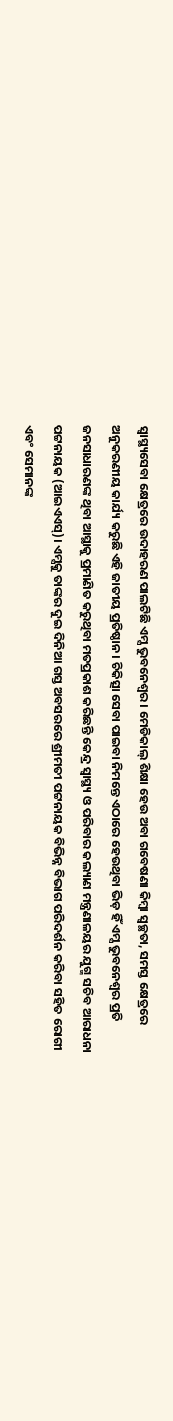ସ୍ୱାସ୍ଥ୍ୟସେବା କ୍ଷେତ୍ରରେ ଉଦାହରଣ ପାଲଟିଛି ଏମ୍ସ ଭୁବନେଶ୍ୱର। ମେଡିକାଲ୍ ଶିକ୍ଷା ହେଉ ଅବା ଗବେଷଣା କିମ୍ବା ସ୍ୱଚ୍ଛତା, ସମସ୍ତ କ୍ଷେତ୍ରରେ ଅନୁକରଣୀୟ କାର୍ଯ୍ୟ କରୁଛି ଏହି ଜାତୀୟ ପ୍ରତିଷ୍ଠାନ। ଚିକିତ୍ସା ସେବା ପାଇବା ନିମନ୍ତେ ଏଠାରେ ହେଉଥିବା ଭିଡ଼ ହିଁ ଏମ୍ସ ଭୁବନେଶ୍ୱର ପ୍ରତି ଜନସାଧାରଣଙ୍କ ଥିବା ଆସ୍ଥାକୁ ପ୍ରମାଣିତ କରୁଥିବା ମତପ୍ରକାଶ କରିଛନ୍ତି କେନ୍ଦ୍ର ସ୍ୱାସ୍ଥ୍ୟ ଓ ପରିବାର କଲ୍ୟାଣ ମନ୍ତ୍ରଣାଳୟର ଯୁଗ୍ମ ସଚିବ ଆରାଧନା ପଟ୍ଟନାୟକ (ଆଇଏଏସ୍)। ଏମ୍ସକୁ ତାଙ୍କର ଦୁଇ ଦିନିଆ ଗସ୍ତ ଅବସରରେ ଶ୍ରୀମତୀ ପଟ୍ଟନାୟକ ବିଭିନ୍ନ ବିଭାଗ ପରିଦର୍ଶନ କରିବା ସହିତ ରୋଗୀ ଏବଂ ସେମାନଙ୍କ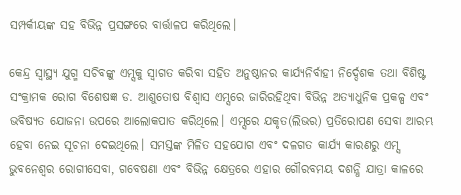ସମ୍ପର୍କୀୟଙ୍କ ସହ ବିଭିନ୍ନ ପ୍ରସଙ୍ଗରେ ବାର୍ତ୍ତାଳପ କରିଥିଲେ।

କେନ୍ଦ୍ର ସ୍ବାସ୍ଥ୍ୟ ଯୁଗ୍ମ ସଚିବଙ୍କୁ ଏମ୍ସକୁ ସ୍ବାଗତ କରିବା ସହିତ ଅନୁଷ୍ଠାନର କାର୍ଯ୍ୟନିର୍ବାହୀ ନିର୍ଦ୍ଦେଶକ ତଥା ବିଶିଷ୍ଟ ସଂକ୍ରାମକ ରୋଗ ବିଶେଷଜ୍ଞ ଡ. ଆଶୁତୋଷ ବିଶ୍ବାସ ଏମ୍ସରେ ଜାରିରହିଥିବା ବିଭିନ୍ନ ଅତ୍ୟାଧୁନିକ ପ୍ରକଳ୍ପ ଏବଂ ଭବିଷ୍ୟତ ଯୋଜନା ଉପରେ ଆଲୋକପାତ କରିଥିଲେ। ଏମ୍ସରେ ଯକୃତ(ଲିଭର) ପ୍ରତିରୋପଣ ସେବା ଆରମ୍ଭ ହେବା ନେଇ ସୂଚନା ଦେଇଥିଲେ। ସମସ୍ତଙ୍କ ମିଳିତ ସହଯୋଗ ଏବଂ ଦଳଗତ କାର୍ଯ୍ୟ କାରଣରୁ ଏମ୍ସ ଭୁବନେଶ୍ୱର ରୋଗୀସେବା, ଗବେଷଣା ଏବଂ ବିଭିନ୍ନ କ୍ଷେତ୍ରରେ ଏହାର ଗୌରବମୟ ଦଶନ୍ଧି ଯାତ୍ରା କାଳରେ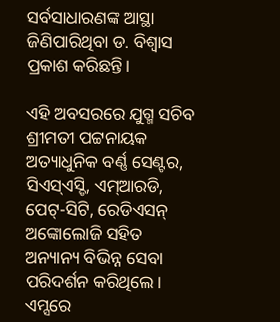ସର୍ବସାଧାରଣଙ୍କ ଆସ୍ଥା ଜିଣିପାରିଥିବା ଡ. ବିଶ୍ବାସ ପ୍ରକାଶ କରିଛନ୍ତି।

ଏହି ଅବସରରେ ଯୁଗ୍ମ ସଚିବ ଶ୍ରୀମତୀ ପଟ୍ଟନାୟକ ଅତ୍ୟାଧୁନିକ ବର୍ଣ୍ଣ ସେଣ୍ଟର, ସିଏସ୍ଏସ୍ଡି, ଏମ୍ଆରଡି, ପେଟ୍-ସିଟି, ରେଡିଏସନ୍ ଅଙ୍କୋଲୋଜି ସହିତ ଅନ୍ୟାନ୍ୟ ବିଭିନ୍ନ ସେବା ପରିଦର୍ଶନ କରିଥିଲେ। ଏମ୍ସରେ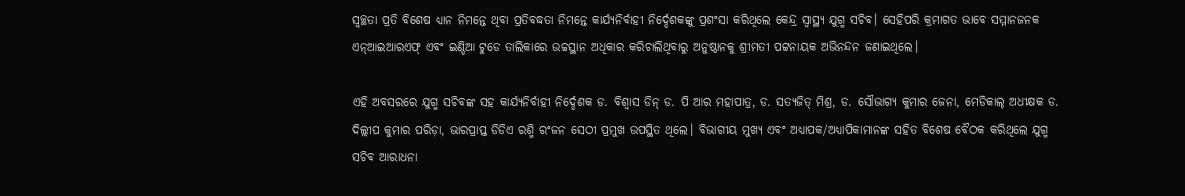ସ୍ବଚ୍ଛତା ପ୍ରତି ବିଶେଷ ଧ୍ୟାନ ନିମନ୍ତେ ଥିବା ପ୍ରତିବଦ୍ଧତା ନିମନ୍ତେ କାର୍ଯ୍ୟନିର୍ବାହୀ ନିର୍ଦ୍ଦେଶକଙ୍କୁ ପ୍ରଶଂସା କରିଥିଲେ କେନ୍ଦ୍ର ସ୍ବାସ୍ଥ୍ୟ ଯୁଗ୍ମ ସଚିବ। ସେହିପରି କ୍ରମାଗତ ଭାବେ ସମ୍ମାନଜନକ ଏନ୍ଆଇଆରଏଫ୍ ଏବଂ ଇଣ୍ଡିଆ ଟୁଡେ ତାଲିକାରେ ଉଚ୍ଚସ୍ଥାନ ଅଧିକାର କରିଚାଲିଥିବାରୁ ଅନୁଷ୍ଠାନକୁ ଶ୍ରୀମତୀ ପଟ୍ଟନାୟକ ଅଭିନନ୍ଦନ ଜଣାଇଥିଲେ।

ଏହି ଅବସରରେ ଯୁଗ୍ମ ସଚିବଙ୍କ ସହ କାର୍ଯ୍ୟନିର୍ବାହୀ ନିର୍ଦ୍ଦେଶକ ଡ. ବିଶ୍ବାସ ଡିନ୍ ଡ. ପି ଆର ମହାପାତ୍ର, ଡ. ସତ୍ୟଜିତ୍ ମିଶ୍ର, ଡ. ସୌଭାଗ୍ୟ କୁମାର ଜେନା, ମେଡିକାଲ୍ ଅଧୀକ୍ଷକ ଡ. ଦିଲ୍ଲୀପ କୁମାର ପରିଡ଼ା, ଭାରପ୍ରାପ୍ତ ଡିଡିଏ ରଶ୍ମି ରଂଜନ ସେଠୀ ପ୍ରମୁଖ ଉପସ୍ଥିତ ଥିଲେ। ବିଭାଗୀୟ ମୁଖ୍ୟ ଏବଂ ଅଧ୍ୟାପକ/ଅଧ୍ୟାପିକାମାନଙ୍କ ସହିତ ବିଶେଷ ବୈଠକ କରିଥିଲେ ଯୁଗ୍ମ ସଚିବ ଆରାଧନା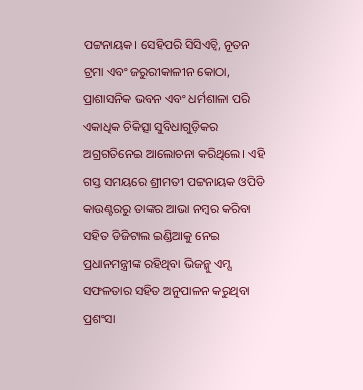ପଟ୍ଟନାୟକ। ସେହିପରି ସିସିଏଚ୍ବି, ନୂତନ ଟ୍ରମା ଏବଂ ଜରୁରୀକାଳୀନ କୋଠା, ପ୍ରାଶାସନିକ ଭବନ ଏବଂ ଧର୍ମଶାଳା ପରି ଏକାଧିକ ଚିକିତ୍ସା ସୁବିଧାଗୁଡ଼ିକର ଅଗ୍ରଗତିନେଇ ଆଲୋଚନା କରିଥିଲେ। ଏହି ଗସ୍ତ ସମୟରେ ଶ୍ରୀମତୀ ପଟ୍ଟନାୟକ ଓପିଡି କାଉଣ୍ଟରରୁ ତାଙ୍କର ଆଭା ନମ୍ବର କରିବା ସହିତ ଡିଜିଟାଲ ଇଣ୍ଡିଆକୁ ନେଇ ପ୍ରଧାନମନ୍ତ୍ରୀଙ୍କ ରହିଥିବା ଭିଜନ୍କୁ ଏମ୍ସ ସଫଳତାର ସହିତ ଅନୁପାଳନ କରୁଥିବା ପ୍ରଶଂସା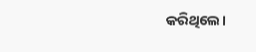କରିଥିଲେ।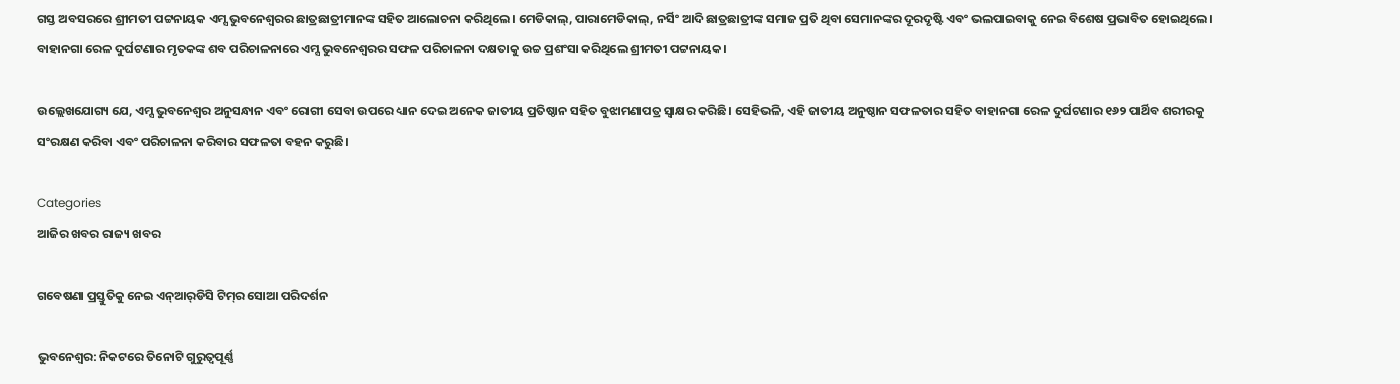ଗସ୍ତ ଅବସରରେ ଶ୍ରୀମତୀ ପଟ୍ଟନାୟକ ଏମ୍ସ ଭୁବନେଶ୍ୱରର ଛାତ୍ରଛାତ୍ରୀମାନଙ୍କ ସହିତ ଆଲୋଚନା କରିଥିଲେ। ମେଡିକାଲ୍, ପାରାମେଡିକାଲ୍, ନର୍ସିଂ ଆଦି ଛାତ୍ରଛାତ୍ରୀଙ୍କ ସମାଜ ପ୍ରତି ଥିବା ସେମାନଙ୍କର ଦୂରଦୃଷ୍ଟି ଏବଂ ଭଲପାଇବାକୁ ନେଇ ବିଶେଷ ପ୍ରଭାବିତ ହୋଇଥିଲେ। ବାହାନଗା ରେଳ ଦୁର୍ଘଟଣାର ମୃତକଙ୍କ ଶବ ପରିଚାଳନାରେ ଏମ୍ସ ଭୁବନେଶ୍ୱରର ସଫଳ ପରିଚାଳନା ଦକ୍ଷତାକୁ ଉଚ୍ଚ ପ୍ରଶଂସା କରିଥିଲେ ଶ୍ରୀମତୀ ପଟ୍ଟନାୟକ।

ଉଲ୍ଲେଖଯୋଗ୍ୟ ଯେ, ଏମ୍ସ ଭୁବନେଶ୍ୱର ଅନୁସନ୍ଧାନ ଏବଂ ରୋଗୀ ସେବା ଉପରେ ଧ୍ୟାନ ଦେଇ ଅନେକ ଜାତୀୟ ପ୍ରତିଷ୍ଠାନ ସହିତ ବୁଝାମଣାପତ୍ର ସ୍ୱାକ୍ଷର କରିଛି। ସେହିଭଳି, ଏହି ଜାତୀୟ ଅନୁଷ୍ଠାନ ସଫଳତାର ସହିତ ବାହାନଗା ରେଳ ଦୁର୍ଘଟଣାର ୧୬୨ ପାର୍ଥିବ ଶରୀରକୁ ସଂରକ୍ଷଣ କରିବା ଏବଂ ପରିଚାଳନା କରିବାର ସଫଳତା ବହନ କରୁଛି।

Categories
ଆଜିର ଖବର ରାଜ୍ୟ ଖବର

ଗବେଷଣା ପ୍ରସ୍ତୁତିକୁ ନେଇ ଏନ୍‌ଆର୍‌ଡିସି ଟିମ୍‌ର ସୋଆ ପରିଦର୍ଶନ

ଭୁବନେଶ୍ୱର: ନିକଟରେ ତିନୋଟି ଗୁରୁତ୍ୱପୂର୍ଣ୍ଣ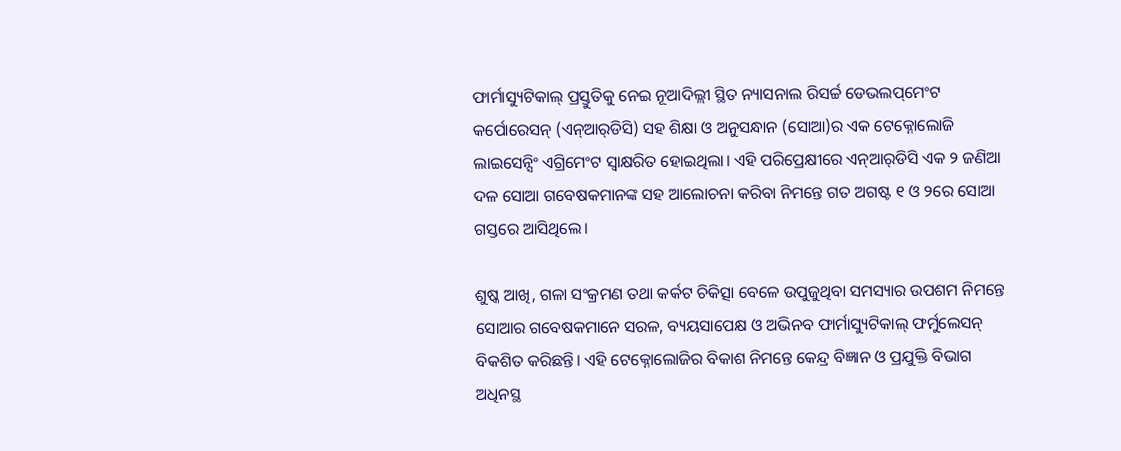ଫାର୍ମାସ୍ୟୁଟିକାଲ୍ ପ୍ରସ୍ତୁତିକୁ ନେଇ ନୂଆଦିଲ୍ଲୀ ସ୍ଥିତ ନ୍ୟାସନାଲ ରିସର୍ଚ୍ଚ ଡେଭଲପ୍‌ମେଂଟ କର୍ପୋରେସନ୍ (ଏନ୍‌ଆର୍‌ଡିସି) ସହ ଶିକ୍ଷା ଓ ଅନୁସନ୍ଧାନ (ସୋଆ)ର ଏକ ଟେକ୍ନୋଲୋଜି ଲାଇସେନ୍ସିଂ ଏଗ୍ରିମେଂଟ ସ୍ୱାକ୍ଷରିତ ହୋଇଥିଲା। ଏହି ପରିପ୍ରେକ୍ଷୀରେ ଏନ୍‌ଆର୍‌ଡିସି ଏକ ୨ ଜଣିଆ ଦଳ ସୋଆ ଗବେଷକମାନଙ୍କ ସହ ଆଲୋଚନା କରିବା ନିମନ୍ତେ ଗତ ଅଗଷ୍ଟ ୧ ଓ ୨ରେ ସୋଆ ଗସ୍ତରେ ଆସିଥିଲେ।

ଶୁଷ୍କ ଆଖି, ଗଳା ସଂକ୍ରମଣ ତଥା କର୍କଟ ଚିକିତ୍ସା ବେଳେ ଉପୁଜୁଥିବା ସମସ୍ୟାର ଉପଶମ ନିମନ୍ତେ ସୋଆର ଗବେଷକମାନେ ସରଳ, ବ୍ୟୟସାପେକ୍ଷ ଓ ଅଭିନବ ଫାର୍ମାସ୍ୟୁଟିକାଲ୍ ଫର୍ମୁଲେସନ୍ ବିକଶିତ କରିଛନ୍ତି। ଏହି ଟେକ୍ନୋଲୋଜିର ବିକାଶ ନିମନ୍ତେ କେନ୍ଦ୍ର ବିଜ୍ଞାନ ଓ ପ୍ରଯୁକ୍ତି ବିଭାଗ ଅଧିନସ୍ଥ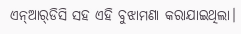ଏନ୍‌ଆର୍‌ଡିସି ସହ ଏହି ବୁଝାମଣା କରାଯାଇଥିଲା।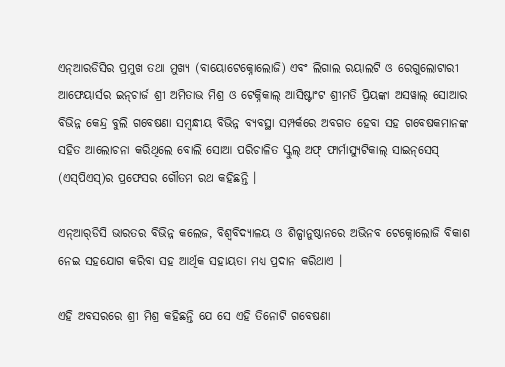ଏନ୍‌ଆରଡିସିର ପ୍ରମୁଖ ତଥା ମୁଖ୍ୟ (ବାୟୋଟେକ୍ନୋଲୋଜି) ଏବଂ ଲିଗାଲ ରୟାଲଟି ଓ ରେଗୁଲୋଟାରୀ ଆଫେୟାର୍ସର ଇନ୍‌ଚାର୍ଜ ଶ୍ରୀ ଅମିତାଭ ମିଶ୍ର ଓ ଟେକ୍ନିକାଲ୍ ଆସିଷ୍ଟାଂଟ ଶ୍ରୀମତି ପ୍ରିୟଙ୍କା ଅସୱାଲ୍ ସୋଆର ବିଭିନ୍ନ କେନ୍ଦ୍ର ବୁଲି ଗବେଷଣା ସମ୍ବନ୍ଧୀୟ ବିଭିନ୍ନ ବ୍ୟବସ୍ଥା ସମ୍ପର୍କରେ ଅବଗତ ହେବା ସହ ଗବେଷକମାନଙ୍କ ସହିତ ଆଲୋଚନା କରିଥିଲେ ବୋଲି ସୋଆ ପରିଚାଳିତ ସ୍କୁଲ୍ ଅଫ୍ ଫାର୍ମାସ୍ୟୁଟିକାଲ୍ ସାଇନ୍‌ସେସ୍ (ଏସ୍‌ପିଏସ୍‌)ର ପ୍ରଫେସର ଗୌତମ ରଥ କହିଛନ୍ତି ।

ଏନ୍‌ଆର୍‌ଡିସି ଭାରତର ବିଭିନ୍ନ କଲେଜ, ବିଶ୍ୱବିଦ୍ୟାଳୟ ଓ ଶିଳ୍ପାନୁଷ୍ଠାନରେ ଅଭିନବ ଟେକ୍ନୋଲୋଜି ବିକାଶ ନେଇ ସହଯୋଗ କରିବା ସହ ଆର୍ଥିକ ସହାୟତା ମଧ୍ୟ ପ୍ରଦାନ କରିଥାଏ ।

ଏହି ଅବସରରେ ଶ୍ରୀ ମିଶ୍ର କହିଛନ୍ତି ଯେ ସେ ଏହି ତିନୋଟି ଗବେଷଣା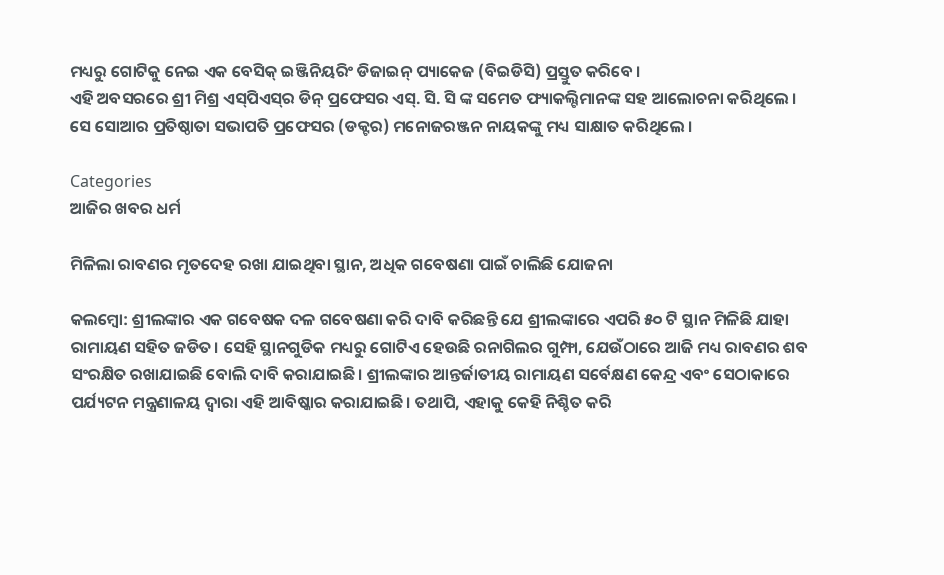ମଧ୍ୟରୁ ଗୋଟିକୁ ନେଇ ଏକ ବେସିକ୍ ଇଞ୍ଜିନିୟରିଂ ଡିଜାଇନ୍ ପ୍ୟାକେଜ (ବିଇଡିସି) ପ୍ରସ୍ତୁତ କରିବେ ।
ଏହି ଅବସରରେ ଶ୍ରୀ ମିଶ୍ର ଏସ୍‌ପିଏସ୍‌ର ଡିନ୍ ପ୍ରଫେସର ଏସ୍‌. ସି. ସି ଙ୍କ ସମେତ ଫ୍ୟାକଲ୍ଟିମାନଙ୍କ ସହ ଆଲୋଚନା କରିଥିଲେ । ସେ ସୋଆର ପ୍ରତିଷ୍ଠାତା ସଭାପତି ପ୍ରଫେସର (ଡକ୍ଟର) ମନୋଜରଞ୍ଜନ ନାୟକଙ୍କୁ ମଧ୍ୟ ସାକ୍ଷାତ କରିଥିଲେ ।

Categories
ଆଜିର ଖବର ଧର୍ମ

ମିଳିଲା ରାବଣର ମୃତଦେହ ରଖା ଯାଇଥିବା ସ୍ଥାନ, ଅଧିକ ଗବେଷଣା ପାଇଁ ଚାଲିଛି ଯୋଜନା

କଲମ୍ବୋ: ଶ୍ରୀଲଙ୍କାର ଏକ ଗବେଷକ ଦଳ ଗବେଷଣା କରି ଦାବି କରିଛନ୍ତି ଯେ ଶ୍ରୀଲଙ୍କାରେ ଏପରି ୫୦ ଟି ସ୍ଥାନ ମିଳିଛି ଯାହା ରାମାୟଣ ସହିତ ଜଡିତ। ସେହି ସ୍ଥାନଗୁଡିକ ମଧ୍ୟରୁ ଗୋଟିଏ ହେଉଛି ରନାଗିଲର ଗୁମ୍ଫା, ଯେଉଁଠାରେ ଆଜି ମଧ୍ୟ ରାବଣର ଶବ ସଂରକ୍ଷିତ ରଖାଯାଇଛି ବୋଲି ଦାବି କରାଯାଇଛି। ଶ୍ରୀଲଙ୍କାର ଆନ୍ତର୍ଜାତୀୟ ରାମାୟଣ ସର୍ବେକ୍ଷଣ କେନ୍ଦ୍ର ଏବଂ ସେଠାକାରେ ପର୍ଯ୍ୟଟନ ମନ୍ତ୍ରଣାଳୟ ଦ୍ୱାରା ଏହି ଆବିଷ୍କାର କରାଯାଇଛି। ତଥାପି, ଏହାକୁ କେହି ନିଶ୍ଚିତ କରି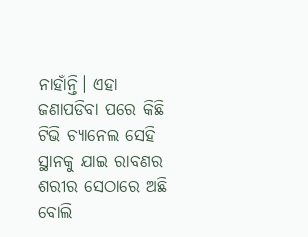ନାହାଁନ୍ତି। ଏହା ଜଣାପଡିବା ପରେ କିଛି ଟିଭି ଚ୍ୟାନେଲ ସେହି ସ୍ଥାନକୁ ଯାଇ ରାବଣର ଶରୀର ସେଠାରେ ଅଛି ବୋଲି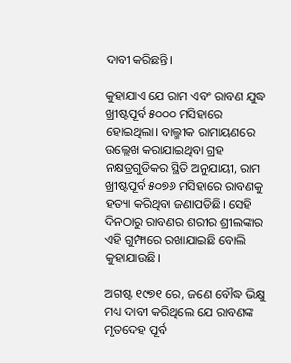ଦାବୀ କରିଛନ୍ତି।

କୁହାଯାଏ ଯେ ରାମ ଏବଂ ରାବଣ ଯୁଦ୍ଧ ଖ୍ରୀଷ୍ଟପୂର୍ବ ୫୦୦୦ ମସିହାରେ ହୋଇଥିଲା। ବାଲ୍ମୀକ ରାମାୟଣରେ ଉଲ୍ଲେଖ କରାଯାଇଥିବା ଗ୍ରହ ନକ୍ଷତ୍ରଗୁଡିକର ସ୍ଥିତି ଅନୁଯାୟୀ, ରାମ ଖ୍ରୀଷ୍ଟପୂର୍ବ ୫୦୭୬ ମସିହାରେ ରାବଣକୁ ହତ୍ୟା କରିଥିବା ଜଣାପଡିଛି। ସେହି ଦିନଠାରୁ ରାବଣର ଶରୀର ଶ୍ରୀଲଙ୍କାର ଏହି ଗୁମ୍ଫାରେ ରଖାଯାଇଛି ବୋଲି କୁହାଯାଉଛି।

ଅଗଷ୍ଟ ୧୯୭୧ ରେ, ଜଣେ ବୌଦ୍ଧ ଭିକ୍ଷୁ ମଧ୍ୟ ଦାବୀ କରିଥିଲେ ଯେ ରାବଣଙ୍କ ମୃତଦେହ ପୂର୍ବ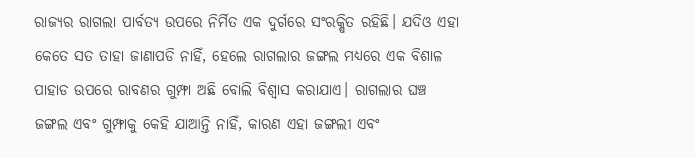ରାଜ୍ୟର ରାଗଲା ପାର୍ବତ୍ୟ ଉପରେ ନିର୍ମିତ ଏକ ଦୁର୍ଗରେ ସଂରକ୍ଷିତ ରହିଛି। ଯଦିଓ ଏହା କେତେ ସତ ତାହା ଜାଣାପଡି ନାହିଁ, ହେଲେ ରାଗଲାର ଜଙ୍ଗଲ ମଧ୍ୟରେ ଏକ ବିଶାଳ ପାହାଡ ଉପରେ ରାବଣର ଗୁମ୍ଫା ଅଛି ବୋଲି ବିଶ୍ୱାସ କରାଯାଏ। ରାଗଲାର ଘଞ୍ଚ ଜଙ୍ଗଲ ଏବଂ ଗୁମ୍ଫାକୁ କେହି ଯାଆନ୍ତି ନାହିଁ, କାରଣ ଏହା ଜଙ୍ଗଲୀ ଏବଂ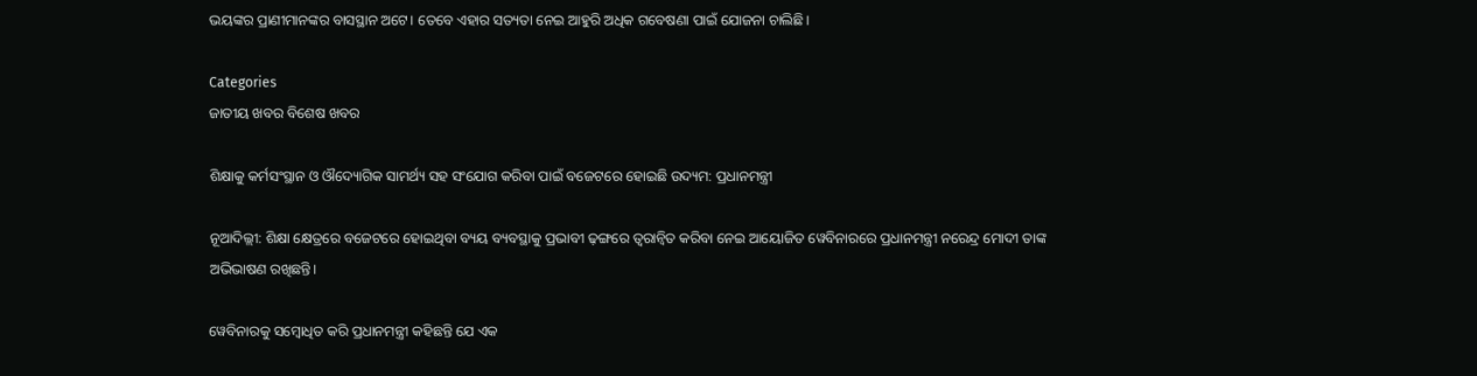ଭୟଙ୍କର ପ୍ରାଣୀମାନଙ୍କର ବାସସ୍ଥାନ ଅଟେ। ତେବେ ଏହାର ସତ୍ୟତା ନେଇ ଆହୁରି ଅଧିକ ଗବେଷଣା ପାଇଁ ଯୋଜନା ଚାଲିଛି।

Categories
ଜାତୀୟ ଖବର ବିଶେଷ ଖବର

ଶିକ୍ଷାକୁ କର୍ମସଂସ୍ଥାନ ଓ ଔଦ୍ୟୋଗିକ ସାମର୍ଥ୍ୟ ସହ ସଂଯୋଗ କରିବା ପାଇଁ ବଜେଟରେ ହୋଇଛି ଉଦ୍ୟମ: ପ୍ରଧାନମନ୍ତ୍ରୀ

ନୂଆଦିଲ୍ଲୀ: ଶିକ୍ଷା କ୍ଷେତ୍ରରେ ବଜେଟରେ ହୋଇଥିବା ବ୍ୟୟ ବ୍ୟବସ୍ଥାକୁ ପ୍ରଭାବୀ ଢ଼ଙ୍ଗରେ ତ୍ୱରାନ୍ୱିତ କରିବା ନେଇ ଆୟୋଜିତ ୱେବିନାରରେ ପ୍ରଧାନମନ୍ତ୍ରୀ ନରେନ୍ଦ୍ର ମୋଦୀ ତାଙ୍କ ଅଭିଭାଷଣ ରଖିଛନ୍ତି।

ୱେବିନାରକୁ ସମ୍ବୋଧିତ କରି ପ୍ରଧାନମନ୍ତ୍ରୀ କହିଛନ୍ତି ଯେ ଏକ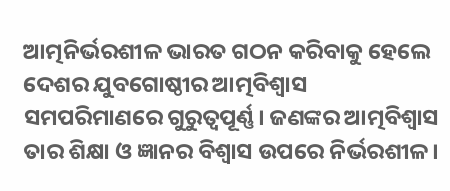ଆତ୍ମନିର୍ଭରଶୀଳ ଭାରତ ଗଠନ କରିବାକୁ ହେଲେ ଦେଶର ଯୁବଗୋଷ୍ଠୀର ଆତ୍ମବିଶ୍ୱାସ ସମପରିମାଣରେ ଗୁରୁତ୍ୱପୂର୍ଣ୍ଣ। ଜଣଙ୍କର ଆତ୍ମବିଶ୍ୱାସ ତାର ଶିକ୍ଷା ଓ ଜ୍ଞାନର ବିଶ୍ୱାସ ଉପରେ ନିର୍ଭରଶୀଳ।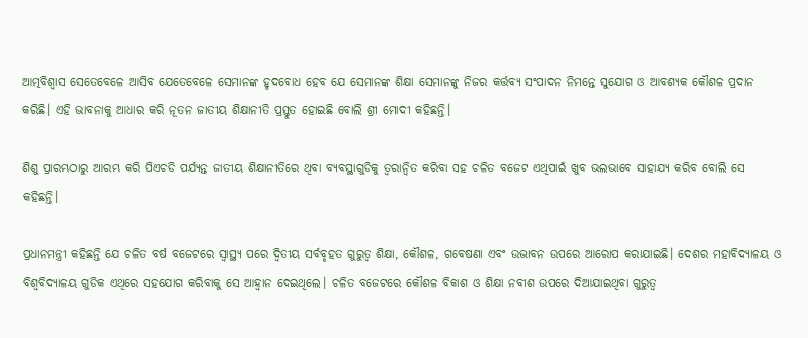ଆତ୍ମବିଶ୍ୱାସ ସେତେବେଳେ ଆସିବ ଯେତେବେଳେ ସେମାନଙ୍କ ହୃଦବୋଧ ହେବ ଯେ ସେମାନଙ୍କ ଶିକ୍ଷା ସେମାନଙ୍କୁ ନିଜର କର୍ତ୍ତବ୍ୟ ସଂପାଦନ ନିମନ୍ତେ ସୁଯୋଗ ଓ ଆବଶ୍ୟକ କୌଶଳ ପ୍ରଦାନ କରିଛି। ଏହି ଭାବନାକୁ ଆଧାର କରି ନୂତନ ଜାତୀୟ ଶିକ୍ଷାନୀତି ପ୍ରସ୍ତୁତ ହୋଇଛି ବୋଲି ଶ୍ରୀ ମୋଦୀ କହିଛନ୍ତି।

ଶିଶୁ ପ୍ରାରମ୍ଭଠାରୁ ଆରମ୍ଭ କରି ପିଏଚଡି ପର୍ଯ୍ୟନ୍ତ ଜାତୀୟ ଶିକ୍ଷାନୀତିରେ ଥିବା ବ୍ୟବସ୍ଥାଗୁଡିକୁ ତ୍ୱରାନ୍ୱିତ କରିବା ସହ ଚଳିତ ବଜେଟ ଏଥିପାଇଁ ଖୁବ ଭଲଭାବେ ସାହାଯ୍ୟ କରିବ ବୋଲି ସେ କହିଛନ୍ତି।

ପ୍ରଧାନମନ୍ତ୍ରୀ କହିଛନ୍ତି ଯେ ଚଳିତ ବର୍ଷ ବଜେଟରେ ସ୍ୱାସ୍ଥ୍ୟ ପରେ ଦ୍ୱିତୀୟ ସର୍ବବୃହତ ଗୁରୁତ୍ୱ ଶିକ୍ଷା, କୌଶଳ, ଗବେଷଣା ଏବଂ ଉଦ୍ଭାବନ ଉପରେ ଆରୋପ କରାଯାଇଛି। ଦେଶର ମହାବିଦ୍ୟାଳୟ ଓ ବିଶ୍ୱବିଦ୍ୟାଳୟ ଗୁଡିକ ଏଥିରେ ସହଯୋଗ କରିବାକୁ ସେ ଆହ୍ୱାନ ଦେଇଥିଲେ। ଚଳିତ ବଜେଟରେ କୌଶଳ ବିକାଶ ଓ ଶିକ୍ଷା ନବୀଶ ଉପରେ ଦିଆଯାଇଥିବା ଗୁରୁତ୍ୱ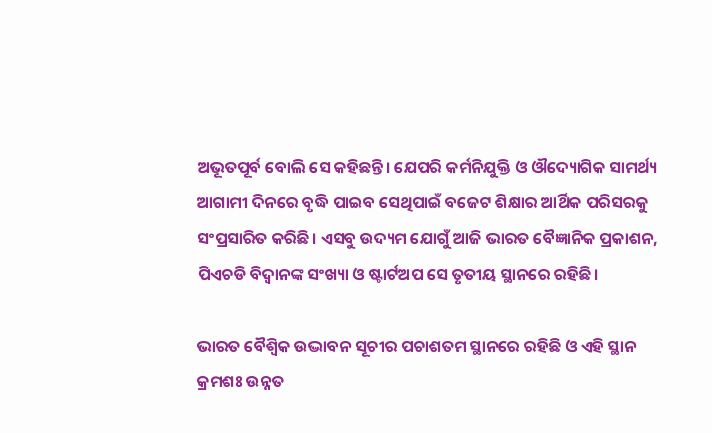ଅଭୂତପୂର୍ବ ବୋଲି ସେ କହିଛନ୍ତି। ଯେପରି କର୍ମନିଯୁକ୍ତି ଓ ଔଦ୍ୟୋଗିକ ସାମର୍ଥ୍ୟ ଆଗାମୀ ଦିନରେ ବୃଦ୍ଧି ପାଇବ ସେଥିପାଇଁ ବଜେଟ ଶିକ୍ଷାର ଆର୍ଥିକ ପରିସରକୁ ସଂପ୍ରସାରିତ କରିଛି। ଏସବୁ ଉଦ୍ୟମ ଯୋଗୁଁ ଆଜି ଭାରତ ବୈଜ୍ଞାନିକ ପ୍ରକାଶନ, ପିଏଚଡି ବିଦ୍ୱାନଙ୍କ ସଂଖ୍ୟା ଓ ଷ୍ଟାର୍ଟଅପ ସେ ତୃତୀୟ ସ୍ଥାନରେ ରହିଛି।

ଭାରତ ବୈଶ୍ୱିକ ଉଦ୍ଭାବନ ସୂଚୀର ପଚାଶତମ ସ୍ଥାନରେ ରହିଛି ଓ ଏହି ସ୍ଥାନ କ୍ରମଶଃ ଉନ୍ନତ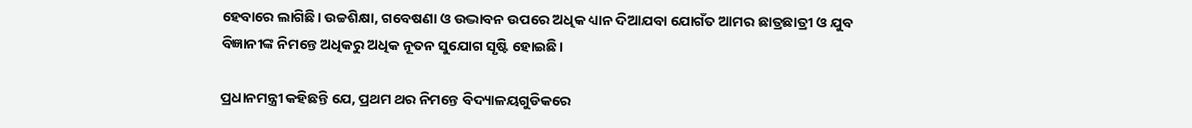ହେବାରେ ଲାଗିଛି। ଉଚ୍ଚଶିକ୍ଷା, ଗବେଷଣା ଓ ଉଦ୍ଭାବନ ଉପରେ ଅଧିକ ଧ୍ୟାନ ଦିଆଯବା ଯୋଗଁତ ଆମର ଛାତ୍ରଛାତ୍ରୀ ଓ ଯୁବ ବିଜ୍ଞାନୀଙ୍କ ନିମନ୍ତେ ଅଧିକରୁ ଅଧିକ ନୂତନ ସୁଯୋଗ ସୃଷ୍ଟି ହୋଇଛି।

ପ୍ରଧାନମନ୍ତ୍ରୀ କହିଛନ୍ତି ଯେ, ପ୍ରଥମ ଥର ନିମନ୍ତେ ବିଦ୍ୟାଳୟଗୁଡିକରେ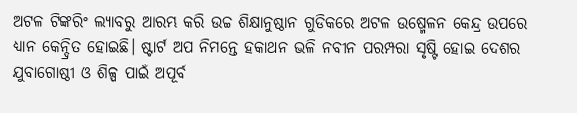ଅଟଳ ଟିଙ୍କରିଂ ଲ୍ୟାବରୁ ଆରମ୍ଭ କରି ଉଚ୍ଚ ଶିକ୍ଷାନୁଷ୍ଠାନ ଗୁଡିକରେ ଅଟଳ ଉଷ୍ମେଳନ କେନ୍ଦ୍ର ଉପରେ ଧ୍ୟାନ କେନ୍ଦ୍ରିତ ହୋଇଛି। ଷ୍ଟାର୍ଟ ଅପ ନିମନ୍ତେ ହକାଥନ ଭଳି ନବୀନ ପରମ୍ପରା ସୃଷ୍ଟି ହୋଇ ଦେଶର ଯୁବାଗୋଷ୍ଠୀ ଓ ଶିଳ୍ପ ପାଇଁ ଅପୂର୍ବ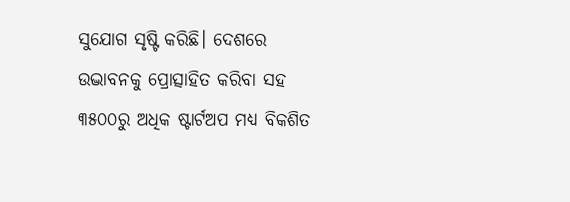ସୁଯୋଗ ସୃଷ୍ଟି କରିଛି। ଦେଶରେ ଉଦ୍ଭାବନକୁ ପ୍ରୋତ୍ସାହିତ କରିବା ସହ ୩୫୦୦ରୁ ଅଧିକ ଷ୍ଟାର୍ଟଅପ ମଧ୍ୟ ବିକଶିତ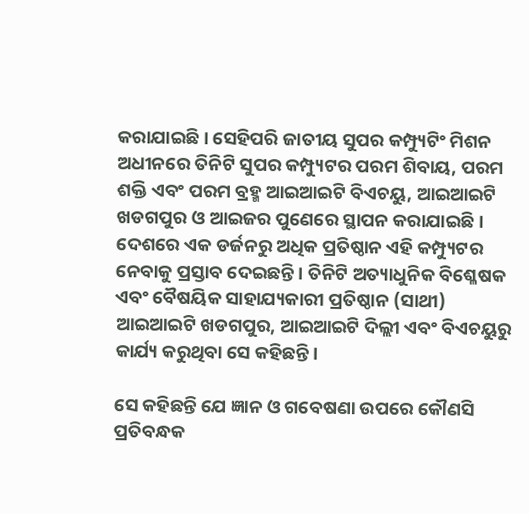କରାଯାଇଛି। ସେହିପରି ଜାତୀୟ ସୁପର କମ୍ପ୍ୟୁଟିଂ ମିଶନ ଅଧୀନରେ ତିନିଟି ସୁପର କମ୍ପ୍ୟୁଟର ପରମ ଶିବାୟ, ପରମ ଶକ୍ତି ଏବଂ ପରମ ବ୍ରହ୍ମ ଆଇଆଇଟି ବିଏଚୟୁ, ଆଇଆଇଟି ଖଡଗପୁର ଓ ଆଇଜର ପୁଣେରେ ସ୍ଥାପନ କରାଯାଇଛି। ଦେଶରେ ଏକ ଡର୍ଜନରୁ ଅଧିକ ପ୍ରତିଷ୍ଠାନ ଏହି କମ୍ପ୍ୟୁଟର ନେବାକୁ ପ୍ରସ୍ତାବ ଦେଇଛନ୍ତି। ତିନିଟି ଅତ୍ୟାଧୁନିକ ବିଶ୍ଳେଷକ ଏବଂ ବୈଷୟିକ ସାହାଯ୍ୟକାରୀ ପ୍ରତିଷ୍ଠାନ (ସାଥୀ) ଆଇଆଇଟି ଖଡଗପୁର, ଆଇଆଇଟି ଦିଲ୍ଲୀ ଏବଂ ବିଏଚୟୁରୁ କାର୍ଯ୍ୟ କରୁଥିବା ସେ କହିଛନ୍ତି।

ସେ କହିଛନ୍ତି ଯେ ଜ୍ଞାନ ଓ ଗବେଷଣା ଉପରେ କୌଣସି ପ୍ରତିବନ୍ଧକ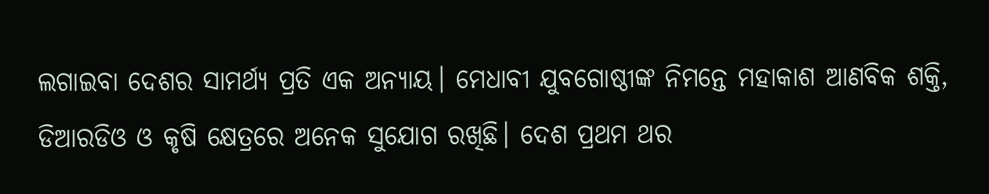ଲଗାଇବା ଦେଶର ସାମର୍ଥ୍ୟ ପ୍ରତି ଏକ ଅନ୍ୟାୟ। ମେଧାବୀ ଯୁବଗୋଷ୍ଠୀଙ୍କ ନିମନ୍ତେ ମହାକାଶ ଆଣବିକ ଶକ୍ତି, ଡିଆରଡିଓ ଓ କୃଷି କ୍ଷେତ୍ରରେ ଅନେକ ସୁଯୋଗ ରଖିଛି। ଦେଶ ପ୍ରଥମ ଥର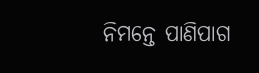ନିମନ୍ତେ ପାଣିପାଗ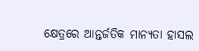କ୍ଷେତ୍ରରେ ଆନ୍ତର୍ଜତିକ ମାନ୍ୟତା ହାସଲ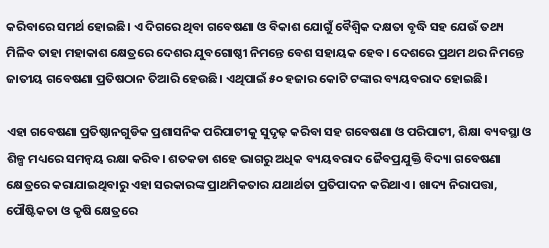କରିବାରେ ସମର୍ଥ ହୋଇଛି। ଏ ଦିଗରେ ଥିବା ଗବେଷଣା ଓ ବିକାଶ ଯୋଗୁଁ ବୈଶ୍ୱିକ ଦକ୍ଷତା ବୃଦ୍ଧି ସହ ଯେଉଁ ତଥ୍ୟ ମିଳିବ ତାହା ମହାକାଶ କ୍ଷେତ୍ରରେ ଦେଶର ଯୁବଗୋଷ୍ଠୀ ନିମନ୍ତେ ବେଶ ସହାୟକ ହେବ। ଦେଶରେ ପ୍ରଥମ ଥର ନିମନ୍ତେ ଜାତୀୟ ଗବେଷଣା ପ୍ରତିଷଠାନ ତିଆରି ହେଉଛି। ଏଥିପାଇଁ ୫୦ ହଜାର କୋଟି ଟଙ୍କାର ବ୍ୟୟବରାଦ ହୋଇଛି।

ଏହା ଗବେଷଣା ପ୍ରତିଷ୍ଠାନଗୁଡିକ ପ୍ରଶାସନିକ ପରିପାଟୀକୁ ସୁଦୃଢ଼ କରିବା ସହ ଗବେଷଣା ଓ ପରିପାଟୀ, ଶିକ୍ଷା ବ୍ୟବସ୍ଥା ଓ ଶିଳ୍ପ ମଧ୍ୟରେ ସମନ୍ୱୟ ରକ୍ଷା କରିବ। ଶତକଡା ଶହେ ଭାଗରୁ ଅଧିକ ବ୍ୟୟବରାଦ ଜୈବପ୍ରଯୁକ୍ତି ବିଦ୍ୟା ଗବେଷଣା କ୍ଷେତ୍ରରେ କରାଯାଇଥିବାରୁ ଏହା ସରକାରଙ୍କ ପ୍ରାଥମିକତାର ଯଥାର୍ଥତା ପ୍ରତିପାଦନ କରିଥାଏ। ଖାଦ୍ୟ ନିରାପତ୍ତା, ପୌଷ୍ଟିକତା ଓ କୃଷି କ୍ଷେତ୍ରରେ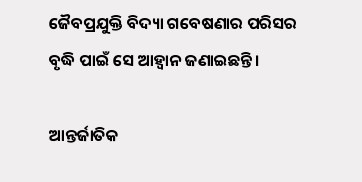ଜୈବପ୍ରଯୁକ୍ତି ବିଦ୍ୟା ଗବେଷଣାର ପରିସର ବୃଦ୍ଧି ପାଇଁ ସେ ଆହ୍ୱାନ ଜଣାଇଛନ୍ତି।

ଆନ୍ତର୍ଜାତିକ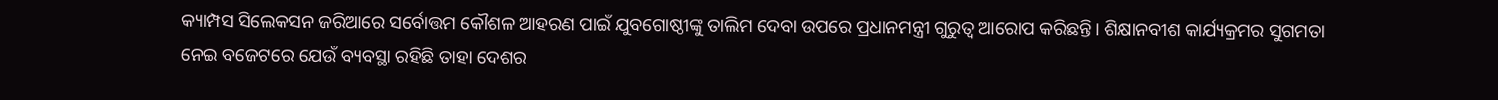କ୍ୟାମ୍ପସ ସିଲେକସନ ଜରିଆରେ ସର୍ବୋତ୍ତମ କୌଶଳ ଆହରଣ ପାଇଁ ଯୁବଗୋଷ୍ଠୀଙ୍କୁ ତାଲିମ ଦେବା ଉପରେ ପ୍ରଧାନମନ୍ତ୍ରୀ ଗୁରୁତ୍ୱ ଆରୋପ କରିଛନ୍ତି। ଶିକ୍ଷାନବୀଶ କାର୍ଯ୍ୟକ୍ରମର ସୁଗମତା ନେଇ ବଜେଟରେ ଯେଉଁ ବ୍ୟବସ୍ଥା ରହିଛି ତାହା ଦେଶର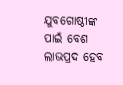ଯୁବଗୋଷ୍ଠୀଙ୍କ ପାଇଁ ବେଶ ଲାଭପ୍ରଦ ହେବ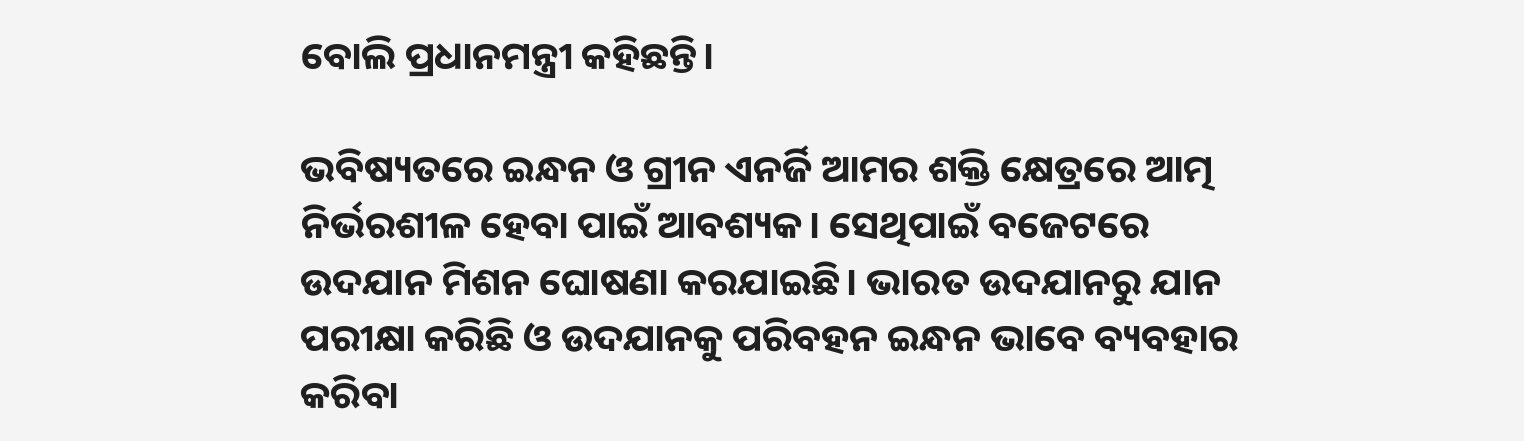ବୋଲି ପ୍ରଧାନମନ୍ତ୍ରୀ କହିଛନ୍ତି।

ଭବିଷ୍ୟତରେ ଇନ୍ଧନ ଓ ଗ୍ରୀନ ଏନର୍ଜି ଆମର ଶକ୍ତି କ୍ଷେତ୍ରରେ ଆତ୍ମ ନିର୍ଭରଶୀଳ ହେବା ପାଇଁ ଆବଶ୍ୟକ। ସେଥିପାଇଁ ବଜେଟରେ ଉଦଯାନ ମିଶନ ଘୋଷଣା କରଯାଇଛି। ଭାରତ ଉଦଯାନରୁ ଯାନ ପରୀକ୍ଷା କରିଛି ଓ ଉଦଯାନକୁ ପରିବହନ ଇନ୍ଧନ ଭାବେ ବ୍ୟବହାର କରିବା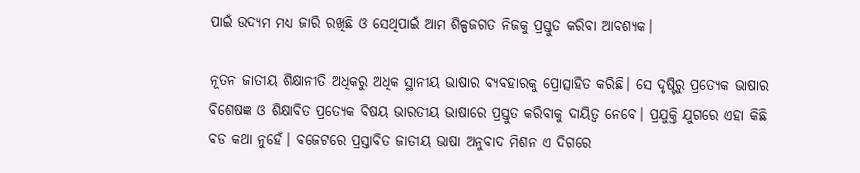ପାଇଁ ଉଦ୍ୟମ ମଧ୍ୟ ଜାରି ରଖିଛି ଓ ସେଥିପାଇଁ ଆମ ଶିଳ୍ପଜଗତ ନିଜକୁ ପ୍ରସ୍ତୁତ କରିବା ଆବଶ୍ୟକ।

ନୂତନ ଜାତୀୟ ଶିକ୍ଷାନୀତି ଅଧିକରୁ ଅଧିକ ସ୍ଥାନୀୟ ଭାଷାର ବ୍ୟବହାରକୁ ପ୍ରୋତ୍ସାହିତ କରିଛି। ସେ ଦୃଷ୍ଟିରୁ ପ୍ରତ୍ୟେକ ଭାଷାର ବିଶେଷଜ୍ଞ ଓ ଶିକ୍ଷାବିତ ପ୍ରତ୍ୟେକ ବିଷୟ ଭାରତୀୟ ଭାଷାରେ ପ୍ରସ୍ତୁତ କରିବାକୁ ଦାୟିତ୍ୱ ନେବେ। ପ୍ରଯୁକ୍ତି ଯୁଗରେ ଏହା କିଛି ବଡ କଥା ନୁହେଁ। ବଜେଟରେ ପ୍ରସ୍ତାବିତ ଜାତୀୟ ଭାଷା ଅନୁବାଦ ମିଶନ ଏ ଦିଗରେ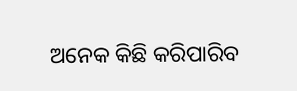ଅନେକ କିଛି କରିପାରିବ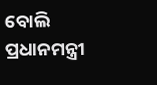ବୋଲି ପ୍ରଧାନମନ୍ତ୍ରୀ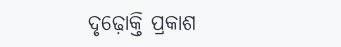ଦୃଢ଼ୋକ୍ତି ପ୍ରକାଶ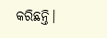କରିଛନ୍ତି।